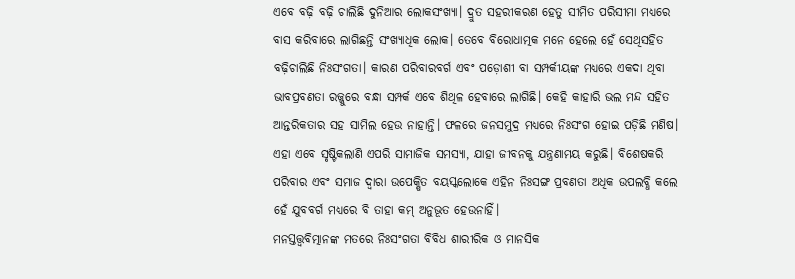ଏବେ ବଢ଼ି ବଢ଼ି ଚାଲିଛି ଦୁନିଆର ଲୋକସଂଖ୍ୟା। ଦ୍ରୁତ ସହରୀକରଣ ହେତୁ ସୀମିତ ପରିସୀମା ମଧ୍ୟରେ ବାସ କରିବାରେ ଲାଗିଛନ୍ତି ସଂଖ୍ୟାଧିକ ଲୋକ। ତେବେ ବିରୋଧାତ୍ମକ ମନେ ହେଲେ ହେଁ ସେଥିସହିତ ବଢ଼ିଚାଲିଛି ନିଃସଂଗତା। କାରଣ ପରିବାରବର୍ଗ ଏବଂ ପଡ଼ୋଶୀ ବା ସମ୍ପର୍କୀୟଙ୍କ ମଧ୍ୟରେ ଏକଦା ଥିବା ଭାବପ୍ରବଣତା ରଜ୍ଜୁରେ ବନ୍ଧା ସମ୍ପର୍କ ଏବେ ଶିଥିଳ ହେବାରେ ଲାଗିଛି। କେହି କାହାରି ଭଲ ମନ୍ଦ ସହିତ ଆନ୍ତରିକତାର ସହ ସାମିଲ ହେଉ ନାହାନ୍ତି। ଫଳରେ ଜନସମୁଦ୍ର ମଧ୍ୟରେ ନିଃସଂଗ ହୋଇ ପଡ଼ିଛି ମଣିଷ। ଏହା ଏବେ ସୃଷ୍ଟିକଲାଣି ଏପରି ସାମାଜିକ ସମସ୍ୟା, ଯାହା ଜୀବନକୁ ଯନ୍ତ୍ରଣାମୟ କରୁଛି। ବିଶେଷକରି ପରିବାର ଏବଂ ସମାଜ ଦ୍ୱାରା ଉପେକ୍ଷିତ ବୟସ୍କଲୋକେ ଏହିନ ନିଃସଙ୍ଗ ପ୍ରବଣତା ଅଧିକ ଉପଲବ୍ଧି କଲେ ହେଁ ଯୁବବର୍ଗ ମଧ୍ୟରେ ବି ତାହା କମ୍ ଅନୁଭୂତ ହେଉନାହିଁ।
ମନସ୍ତତ୍ତ୍ୱବିତ୍ମାନଙ୍କ ମତରେ ନିଃସଂଗତା ବିବିଧ ଶାରୀରିକ ଓ ମାନସିକ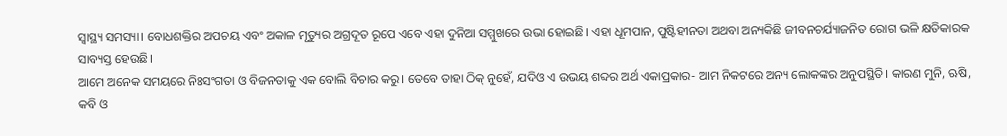ସ୍ୱାସ୍ଥ୍ୟ ସମସ୍ୟା। ବୋଧଶକ୍ତିର ଅପଚୟ ଏବଂ ଅକାଳ ମୃତ୍ୟୁର ଅଗ୍ରଦୂତ ରୂପେ ଏବେ ଏହା ଦୁନିଆ ସମ୍ମୁଖରେ ଉଭା ହୋଇଛି। ଏହା ଧୂମପାନ, ପୁଷ୍ଟିହୀନତା ଅଥବା ଅନ୍ୟକିଛି ଜୀବନଚର୍ଯ୍ୟାଜନିତ ରୋଗ ଭଳି କ୍ଷତିକାରକ ସାବ୍ୟସ୍ତ ହେଉଛି।
ଆମେ ଅନେକ ସମୟରେ ନିଃସଂଗତା ଓ ବିଜନତାକୁ ଏକ ବୋଲି ବିଚାର କରୁ। ତେବେ ତାହା ଠିକ୍ ନୁହେଁ, ଯଦିଓ ଏ ଉଭୟ ଶବ୍ଦର ଅର୍ଥ ଏକାପ୍ରକାର- ଆମ ନିକଟରେ ଅନ୍ୟ ଲୋକଙ୍କର ଅନୁପସ୍ଥିତି। କାରଣ ମୁନି, ଋଷି, କବି ଓ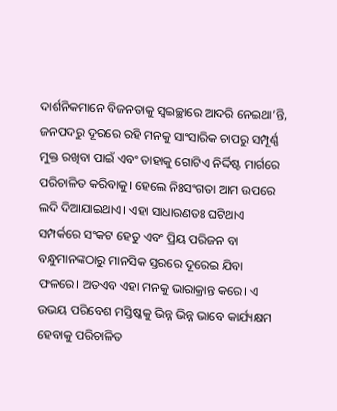ଦାର୍ଶନିକମାନେ ବିଜନତାକୁ ସ୍ୱଇଚ୍ଛାରେ ଆଦରି ନେଇଥା’ନ୍ତି, ଜନପଦରୁ ଦୂରରେ ରହି ମନକୁ ସାଂସାରିକ ଚାପରୁ ସମ୍ପୂର୍ଣ୍ଣ ମୁକ୍ତ ରଖିବା ପାଇଁ ଏବଂ ତାହାକୁ ଗୋଟିଏ ନିର୍ଦ୍ଦିଷ୍ଟ ମାର୍ଗରେ ପରିଚାଳିତ କରିବାକୁ। ହେଲେ ନିଃସଂଗତା ଆମ ଉପରେ ଲଦି ଦିଆଯାଇଥାଏ। ଏହା ସାଧାରଣତଃ ଘଟିଥାଏ ସମ୍ପର୍କରେ ସଂକଟ ହେତୁ ଏବଂ ପ୍ରିୟ ପରିଜନ ବା ବନ୍ଧୁମାନଙ୍କଠାରୁ ମାନସିକ ସ୍ତରରେ ଦୂରେଇ ଯିବା ଫଳରେ। ଅତଏବ ଏହା ମନକୁ ଭାରାକ୍ରାନ୍ତ କରେ। ଏ ଉଭୟ ପରିବେଶ ମସ୍ତିଷ୍କକୁ ଭିନ୍ନ ଭିନ୍ନ ଭାବେ କାର୍ଯ୍ୟକ୍ଷମ ହେବାକୁ ପରିଚାଳିତ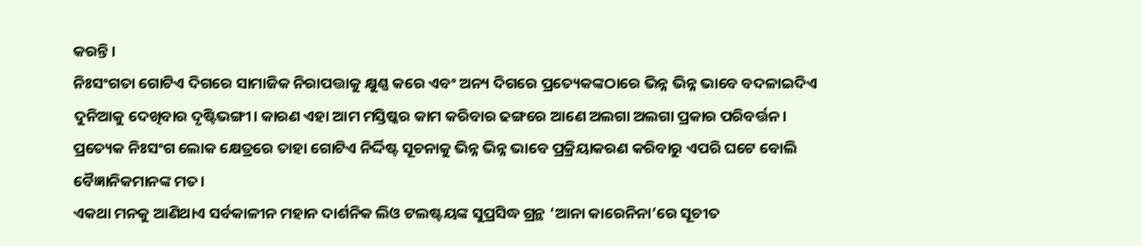କରନ୍ତି।
ନିଃସଂଗତା ଗୋଟିଏ ଦିଗରେ ସାମାଜିକ ନିରାପତ୍ତାକୁ କ୍ଷୁଣ୍ଣ କରେ ଏବଂ ଅନ୍ୟ ଦିଗରେ ପ୍ରତ୍ୟେକଙ୍କଠାରେ ଭିନ୍ନ ଭିନ୍ନ ଭାବେ ବଦଳାଇଦିଏ ଦୁନିଆକୁ ଦେଖିବାର ଦୃଷ୍ଟିଭଙ୍ଗୀ। କାରଣ ଏହା ଆମ ମସ୍ତିଷ୍କର କାମ କରିବାର ଢଙ୍ଗରେ ଆଣେ ଅଲଗା ଅଲଗା ପ୍ରକାର ପରିବର୍ତ୍ତନ। ପ୍ରତ୍ୟେକ ନିଃସଂଗ ଲୋକ କ୍ଷେତ୍ରରେ ତାହା ଗୋଟିଏ ନିର୍ଦ୍ଦିଷ୍ଟ ସୂଚନାକୁ ଭିନ୍ନ ଭିନ୍ନ ଭାବେ ପ୍ରକ୍ରିୟାକରଣ କରିବାରୁ ଏପରି ଘଟେ ବୋଲି ବୈଜ୍ଞାନିକମାନଙ୍କ ମତ।
ଏକଥା ମନକୁ ଆଣିଥାଏ ସର୍ବକାଳୀନ ମହାନ ଦାର୍ଶନିକ ଲିଓ ଟଲଷ୍ଟୟଙ୍କ ସୁପ୍ରସିଦ୍ଧ ଗ୍ରନ୍ଥ ‘ଆନା କାରେନିନା’ରେ ସୂଚୀତ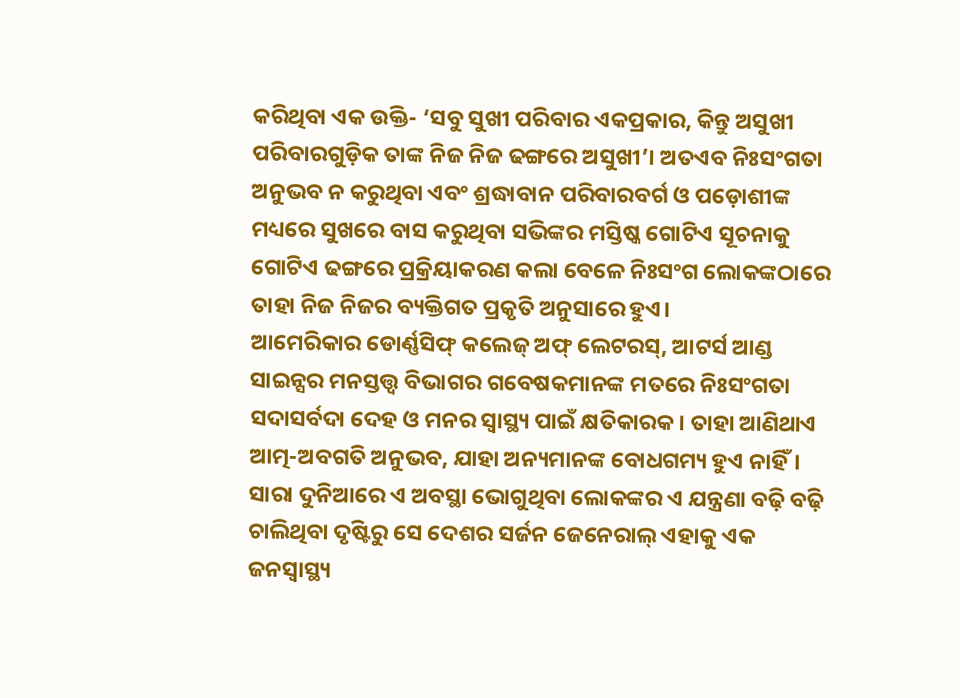କରିଥିବା ଏକ ଉକ୍ତି- ‘ସବୁ ସୁଖୀ ପରିବାର ଏକପ୍ରକାର, କିନ୍ତୁ ଅସୁଖୀ ପରିବାରଗୁଡ଼ିକ ତାଙ୍କ ନିଜ ନିଜ ଢଙ୍ଗରେ ଅସୁଖୀ’। ଅତଏବ ନିଃସଂଗତା ଅନୁଭବ ନ କରୁଥିବା ଏବଂ ଶ୍ରଦ୍ଧାବାନ ପରିବାରବର୍ଗ ଓ ପଡ଼ୋଶୀଙ୍କ ମଧ୍ୟରେ ସୁଖରେ ବାସ କରୁଥିବା ସଭିଙ୍କର ମସ୍ତିଷ୍କ ଗୋଟିଏ ସୂଚନାକୁ ଗୋଟିଏ ଢଙ୍ଗରେ ପ୍ରକ୍ରିୟାକରଣ କଲା ବେଳେ ନିଃସଂଗ ଲୋକଙ୍କଠାରେ ତାହା ନିଜ ନିଜର ବ୍ୟକ୍ତିଗତ ପ୍ରକୃତି ଅନୁସାରେ ହୁଏ।
ଆମେରିକାର ଡୋର୍ଣ୍ଣସିଫ୍ କଲେଜ୍ ଅଫ୍ ଲେଟରସ୍, ଆଟର୍ସ ଆଣ୍ଡ ସାଇନ୍ସର ମନସ୍ତତ୍ତ୍ୱ ବିଭାଗର ଗବେଷକମାନଙ୍କ ମତରେ ନିଃସଂଗତା ସଦାସର୍ବଦା ଦେହ ଓ ମନର ସ୍ୱାସ୍ଥ୍ୟ ପାଇଁ କ୍ଷତିକାରକ। ତାହା ଆଣିଥାଏ ଆତ୍ମ-ଅବଗତି ଅନୁଭବ, ଯାହା ଅନ୍ୟମାନଙ୍କ ବୋଧଗମ୍ୟ ହୁଏ ନାହିଁ। ସାରା ଦୁନିଆରେ ଏ ଅବସ୍ଥା ଭୋଗୁଥିବା ଲୋକଙ୍କର ଏ ଯନ୍ତ୍ରଣା ବଢ଼ି ବଢ଼ି ଚାଲିଥିବା ଦୃଷ୍ଟିରୁ ସେ ଦେଶର ସର୍ଜନ ଜେନେରାଲ୍ ଏହାକୁ ଏକ ଜନସ୍ୱାସ୍ଥ୍ୟ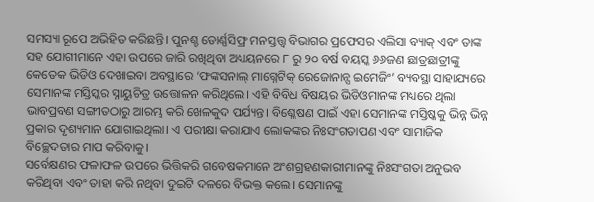ସମସ୍ୟା ରୂପେ ଅଭିହିତ କରିଛନ୍ତି। ପୁନଶ୍ଚ ଡୋର୍ଣ୍ଣସିଫ୍ର ମନସ୍ତତ୍ତ୍ୱ ବିଭାଗର ପ୍ରଫେସର ଏଲିସା ବ୍ୟାକ୍ ଏବଂ ତାଙ୍କ ସହ ଯୋଗୀମାନେ ଏହା ଉପରେ ଜାରି ରଖିଥିବା ଅଧ୍ୟୟନରେ ୮ ରୁ ୨୦ ବର୍ଷ ବୟସ୍କ ୬୬ଜଣ ଛାତ୍ରଛାତ୍ରୀଙ୍କୁ କେତେକ ଭିଡିଓ ଦେଖାଇବା ଅବସ୍ଥାରେ ‘ଫଙ୍କସନାଲ୍ ମାଗ୍ନେଟିକ୍ ରେଜୋନାନ୍ସ ଇମେଜିଂ’ ବ୍ୟବସ୍ଥା ସାହାଯ୍ୟରେ ସେମାନଙ୍କ ମସ୍ତିସ୍କର ସ୍ନାୟୁଚିତ୍ର ଉତ୍ତୋଳନ କରିଥିଲେ। ଏହି ବିବିଧ ବିଷୟର ଭିଡିଓମାନଙ୍କ ମଧ୍ୟରେ ଥିଲା ଭାବପ୍ରବଣ ସଙ୍ଗୀତଠାରୁ ଆରମ୍ଭ କରି ଖେଳକୁଦ ପର୍ଯ୍ୟନ୍ତ। ବିଶ୍ଳେଷଣ ପାଇଁ ଏହା ସେମାନଙ୍କ ମସ୍ତିଷ୍କକୁ ଭିନ୍ନ ଭିନ୍ନ ପ୍ରକାର ଦୃଶ୍ୟମାନ ଯୋଗାଇଥିଲା। ଏ ପରୀକ୍ଷା କରାଯାଏ ଲୋକଙ୍କର ନିଃସଂଗତାପଣ ଏବଂ ସାମାଜିକ ବିଚ୍ଛେଦତାର ମାପ କରିବାକୁ।
ସର୍ବେକ୍ଷଣର ଫଳାଫଳ ଉପରେ ଭିତ୍ତିକରି ଗବେଷକମାନେ ଅଂଶଗ୍ରହଣକାରୀମାନଙ୍କୁ ନିଃସଂଗତା ଅନୁଭବ କରିଥିବା ଏବଂ ତାହା କରି ନଥିବା ଦୁଇଟି ଦଳରେ ବିଭକ୍ତ କଲେ। ସେମାନଙ୍କୁ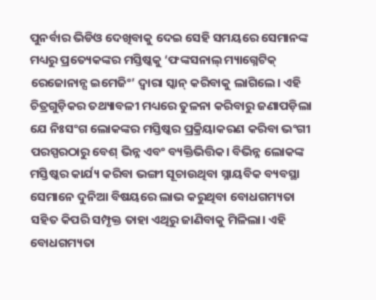ପୁନର୍ବାର ଭିଡିଓ ଦେଖିବାକୁ ଦେଇ ସେହି ସମୟରେ ସେମାନଙ୍କ ମଧ୍ୟରୁ ପ୍ରତ୍ୟେକଙ୍କର ମସ୍ତିଷ୍କକୁ ‘ଫଙ୍କସନାଲ୍ ମ୍ୟାଗ୍ନେଟିକ୍ ରେଜୋନାନ୍ସ ଇମେଜିଂ’ ଦ୍ୱାରା ସ୍କାନ୍ କରିବାକୁ ଲାଗିଲେ। ଏହି ଚିତ୍ରଗୁଡ଼ିକର ତଥ୍ୟାବଳୀ ମଧ୍ୟରେ ତୁଳନା କରିବାରୁ ଜଣାପଡ଼ିଲା ଯେ ନିଃସଂଗ ଲୋକଙ୍କର ମସ୍ତିଷ୍କର ପ୍ରକ୍ରିୟାକରଣ କରିବା ଭଂଗୀ ପରସ୍ପରଠାରୁ ବେଶ୍ ଭିନ୍ନ ଏବଂ ବ୍ୟକ୍ତିଭିତ୍ତିକ। ବିଭିନ୍ନ ଲୋକଙ୍କ ମସ୍ତିଷ୍କର କାର୍ଯ୍ୟ କରିବା ଭଙ୍ଗୀ ସୂଚାଉଥିବା ସ୍ନାୟବିକ ବ୍ୟବସ୍ଥା ସେମାନେ ଦୁନିଆ ବିଷୟରେ ଲାଭ କରୁଥିବା ବୋଧଗମ୍ୟତା ସହିତ କିପରି ସମ୍ପୃକ୍ତ ତାହା ଏଥିରୁ ଜାଣିବାକୁ ମିଳିଲା। ଏହି ବୋଧଗମ୍ୟତା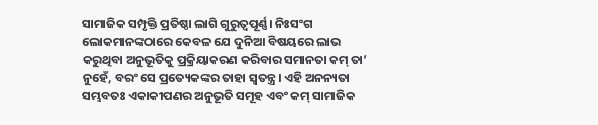ସାମାଜିକ ସମ୍ପୃକ୍ତି ପ୍ରତିଷ୍ଠା ଲାଗି ଗୁରୁତ୍ୱପୂର୍ଣ୍ଣ। ନିଃସଂଗ ଲୋକମାନଙ୍କଠାରେ କେବଳ ଯେ ଦୁନିଆ ବିଷୟରେ ଲାଭ କରୁଥିବା ଅନୁଭୂତିକୁ ପ୍ରକ୍ରିୟାକରଣ କରିବାର ସମାନତା କମ୍ ତା’ ନୁହେଁ, ବରଂ ସେ ପ୍ରତ୍ୟେକଙ୍କର ତାହା ସ୍ୱତନ୍ତ୍ର। ଏହି ଅନନ୍ୟତା ସମ୍ଭବତଃ ଏକାକୀପଣର ଅନୁଭୂତି ସମୂହ ଏବଂ କମ୍ ସାମାଜିକ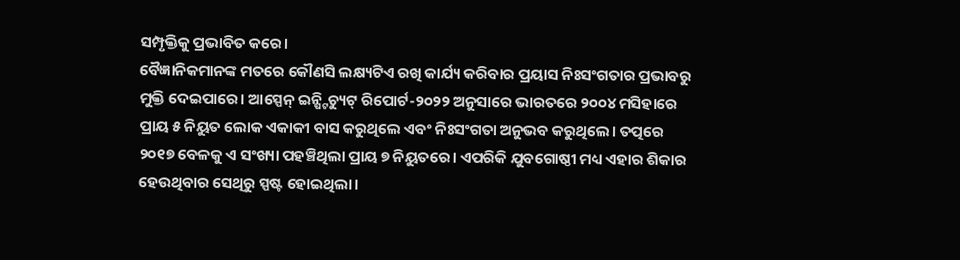ସମ୍ପୃକ୍ତିକୁ ପ୍ରଭାବିତ କରେ।
ବୈଜ୍ଞାନିକମାନଙ୍କ ମତରେ କୌଣସି ଲକ୍ଷ୍ୟଟିଏ ରଖି କାର୍ଯ୍ୟ କରିବାର ପ୍ରୟାସ ନିଃସଂଗତାର ପ୍ରଭାବରୁ ମୁକ୍ତି ଦେଇପାରେ। ଆସ୍ପେନ୍ ଇନ୍ଷ୍ଟିଚ୍ୟୁଟ୍ ରିପୋର୍ଟ-୨୦୨୨ ଅନୁସାରେ ଭାରତରେ ୨୦୦୪ ମସିହାରେ ପ୍ରାୟ ୫ ନିୟୁତ ଲୋକ ଏକାକୀ ବାସ କରୁଥିଲେ ଏବଂ ନିଃସଂଗତା ଅନୁଭବ କରୁଥିଲେ। ତତ୍ପରେ ୨୦୧୭ ବେଳକୁ ଏ ସଂଖ୍ୟା ପହଞ୍ଚିଥିଲା ପ୍ରାୟ ୭ ନିୟୁତରେ। ଏପରିକି ଯୁବଗୋଷ୍ଠୀ ମଧ୍ୟ ଏହାର ଶିକାର ହେଉଥିବାର ସେଥିରୁ ସ୍ପଷ୍ଟ ହୋଇଥିଲା।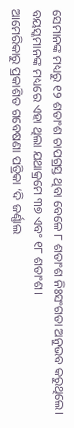ସେମାନଙ୍କ ମଧ୍ୟରୁ ୧୨ ଶତାଂଶ ଚାପଗ୍ରସ୍ତ ଥିବା ବେଳେ ୮ ଶତାଂଶ ନିଃସଂଗତା ଅନୁଭବ କରୁଥିଲେ। ବୟସ୍କମାନଙ୍କ ମଧ୍ୟରେ ଏହା ଥିଲା ଯଥାକ୍ରମେ ୩୭ ଏବଂ ୧୮ ଶତାଂଶ।
ଆମେରିକାରୁ ପ୍ରକାଶିତ ଗବେଷଣା ପତ୍ରିକା ‘ଦି ଜର୍ଣ୍ଣାଲ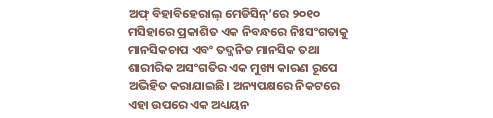ଅଫ୍ ବିହାବିହେରାଲ୍ ମେଡିସିନ୍’ରେ ୨୦୧୦ ମସିହାରେ ପ୍ରକାଶିତ ଏକ ନିବନ୍ଧରେ ନିଃସଂଗତାକୁ ମାନସିକଚାପ ଏବଂ ତଦ୍ଜନିତ ମାନସିକ ତଥା ଶାରୀରିକ ଅସଂଗତିର ଏକ ମୁଖ୍ୟ କାରଣ ରୂପେ ଅଭିହିତ କରାଯାଇଛି। ଅନ୍ୟପକ୍ଷରେ ନିକଟରେ ଏହା ଉପରେ ଏକ ଅଧ୍ୟୟନ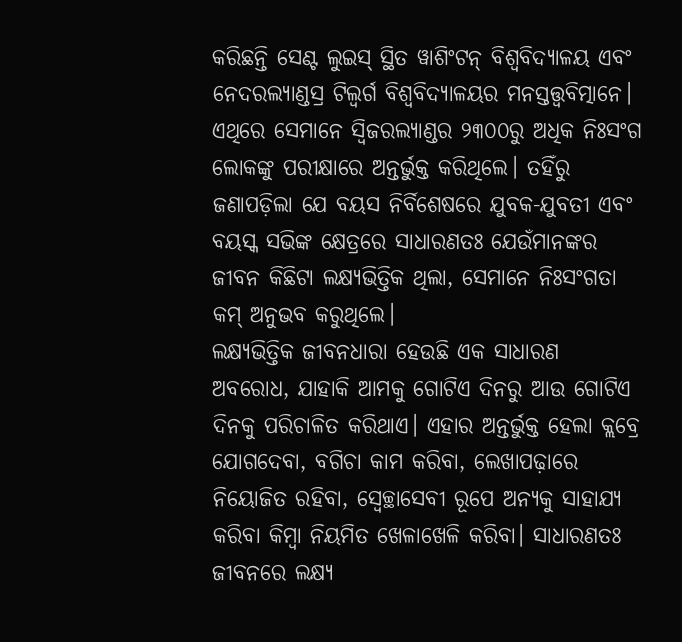କରିଛନ୍ତି ସେଣ୍ଟ ଲୁଇସ୍ ସ୍ଥିତ ୱାଶିଂଟନ୍ ବିଶ୍ୱବିଦ୍ୟାଳୟ ଏବଂ ନେଦରଲ୍ୟାଣ୍ଡସ୍ର ଟିଲ୍ବର୍ଗ ବିଶ୍ୱବିଦ୍ୟାଳୟର ମନସ୍ତତ୍ତ୍ୱବିତ୍ମାନେ। ଏଥିରେ ସେମାନେ ସ୍ୱିଜରଲ୍ୟାଣ୍ଡର ୨୩୦୦ରୁ ଅଧିକ ନିଃସଂଗ ଲୋକଙ୍କୁ ପରୀକ୍ଷାରେ ଅନ୍ତର୍ଭୁକ୍ତ କରିଥିଲେ। ତହିଁରୁ ଜଣାପଡ଼ିଲା ଯେ ବୟସ ନିର୍ବିଶେଷରେ ଯୁବକ-ଯୁବତୀ ଏବଂ ବୟସ୍କ ସଭିଙ୍କ କ୍ଷେତ୍ରରେ ସାଧାରଣତଃ ଯେଉଁମାନଙ୍କର ଜୀବନ କିଛିଟା ଲକ୍ଷ୍ୟଭିତ୍ତିକ ଥିଲା, ସେମାନେ ନିଃସଂଗତା କମ୍ ଅନୁଭବ କରୁଥିଲେ।
ଲକ୍ଷ୍ୟଭିତ୍ତିକ ଜୀବନଧାରା ହେଉଛି ଏକ ସାଧାରଣ ଅବରୋଧ, ଯାହାକି ଆମକୁ ଗୋଟିଏ ଦିନରୁ ଆଉ ଗୋଟିଏ ଦିନକୁ ପରିଚାଳିତ କରିଥାଏ। ଏହାର ଅନ୍ତର୍ଭୁକ୍ତ ହେଲା କ୍ଲବ୍ରେ ଯୋଗଦେବା, ବଗିଚା କାମ କରିବା, ଲେଖାପଢ଼ାରେ ନିୟୋଜିତ ରହିବା, ସ୍ୱେଚ୍ଛାସେବୀ ରୂପେ ଅନ୍ୟକୁ ସାହାଯ୍ୟ କରିବା କିମ୍ବା ନିୟମିତ ଖେଳାଖେଳି କରିବା। ସାଧାରଣତଃ ଜୀବନରେ ଲକ୍ଷ୍ୟ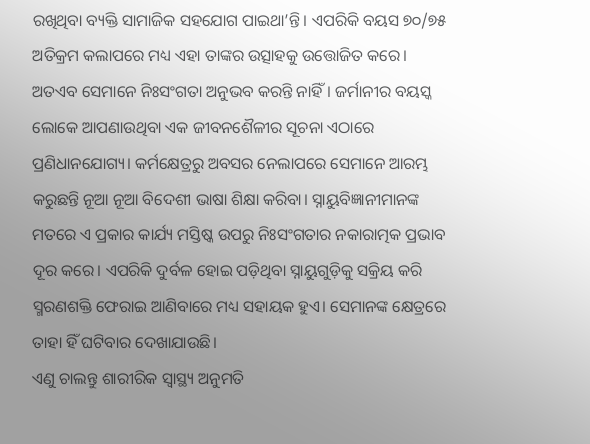ରଖିଥିବା ବ୍ୟକ୍ତି ସାମାଜିକ ସହଯୋଗ ପାଇଥା’ନ୍ତି। ଏପରିକି ବୟସ ୭୦/୭୫ ଅତିକ୍ରମ କଲାପରେ ମଧ୍ୟ ଏହା ତାଙ୍କର ଉତ୍ସାହକୁ ଉତ୍ତୋଜିତ କରେ। ଅତଏବ ସେମାନେ ନିଃସଂଗତା ଅନୁଭବ କରନ୍ତି ନାହିଁ। ଜର୍ମାନୀର ବୟସ୍କ ଲୋକେ ଆପଣାଉଥିବା ଏକ ଜୀବନଶୈଳୀର ସୂଚନା ଏଠାରେ ପ୍ରଣିଧାନଯୋଗ୍ୟ। କର୍ମକ୍ଷେତ୍ରରୁ ଅବସର ନେଲାପରେ ସେମାନେ ଆରମ୍ଭ କରୁଛନ୍ତି ନୂଆ ନୂଆ ବିଦେଶୀ ଭାଷା ଶିକ୍ଷା କରିବା। ସ୍ନାୟୁବିଜ୍ଞାନୀମାନଙ୍କ ମତରେ ଏ ପ୍ରକାର କାର୍ଯ୍ୟ ମସ୍ତିଷ୍କ ଉପରୁ ନିଃସଂଗତାର ନକାରାତ୍ମକ ପ୍ରଭାବ ଦୂର କରେ। ଏପରିକି ଦୁର୍ବଳ ହୋଇ ପଡ଼ିଥିବା ସ୍ନାୟୁଗୁଡ଼ିକୁ ସକ୍ରିୟ କରି ସ୍ମରଣଶକ୍ତି ଫେରାଇ ଆଣିବାରେ ମଧ୍ୟ ସହାୟକ ହୁଏ। ସେମାନଙ୍କ କ୍ଷେତ୍ରରେ ତାହା ହିଁ ଘଟିବାର ଦେଖାଯାଉଛି।
ଏଣୁ ଚାଲନ୍ତୁ ଶାରୀରିକ ସ୍ୱାସ୍ଥ୍ୟ ଅନୁମତି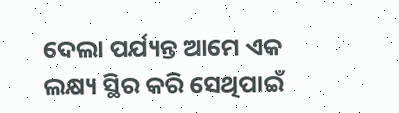ଦେଲା ପର୍ଯ୍ୟନ୍ତ ଆମେ ଏକ ଲକ୍ଷ୍ୟ ସ୍ଥିର କରି ସେଥିପାଇଁ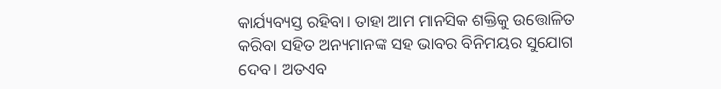କାର୍ଯ୍ୟବ୍ୟସ୍ତ ରହିବା। ତାହା ଆମ ମାନସିକ ଶକ୍ତିକୁ ଉତ୍ତୋଳିତ କରିବା ସହିତ ଅନ୍ୟମାନଙ୍କ ସହ ଭାବର ବିନିମୟର ସୁଯୋଗ ଦେବ। ଅତଏବ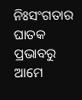ନିଃସଂଗତାର ଘାତକ ପ୍ରଭାବରୁ ଆମେ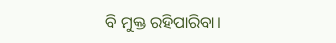ବି ମୁକ୍ତ ରହିପାରିବା।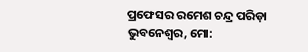ପ୍ରଫେସର ରମେଶ ଚନ୍ଦ୍ର ପରିଡ଼ା
ଭୁବନେଶ୍ୱର, ମୋ: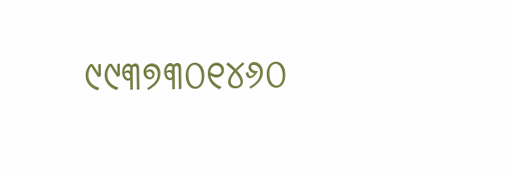୯୯୩୭୩୦୧୪୬୦